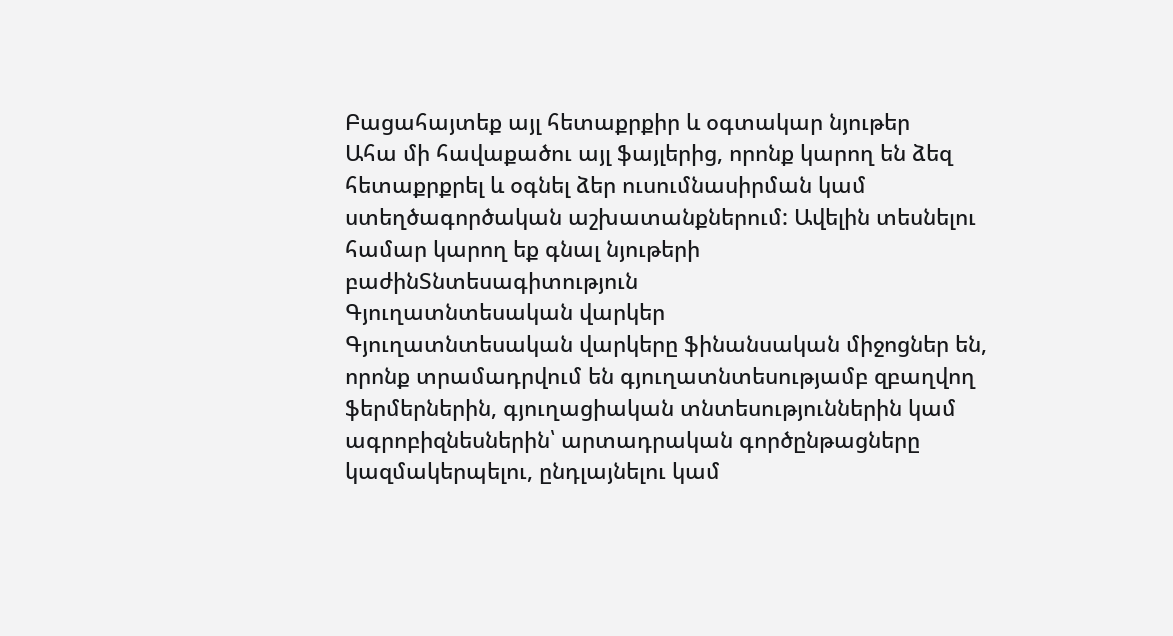Բացահայտեք այլ հետաքրքիր և օգտակար նյութեր
Ահա մի հավաքածու այլ ֆայլերից, որոնք կարող են ձեզ հետաքրքրել և օգնել ձեր ուսումնասիրման կամ ստեղծագործական աշխատանքներում: Ավելին տեսնելու համար կարող եք գնալ նյութերի բաժինՏնտեսագիտություն
Գյուղատնտեսական վարկեր
Գյուղատնտեսական վարկերը ֆինանսական միջոցներ են, որոնք տրամադրվում են գյուղատնտեսությամբ զբաղվող ֆերմերներին, գյուղացիական տնտեսություններին կամ ագրոբիզնեսներին՝ արտադրական գործընթացները կազմակերպելու, ընդլայնելու կամ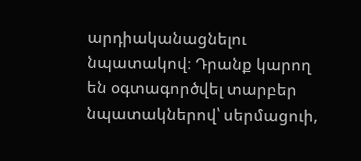արդիականացնելու նպատակով։ Դրանք կարող են օգտագործվել տարբեր նպատակներով՝ սերմացուի,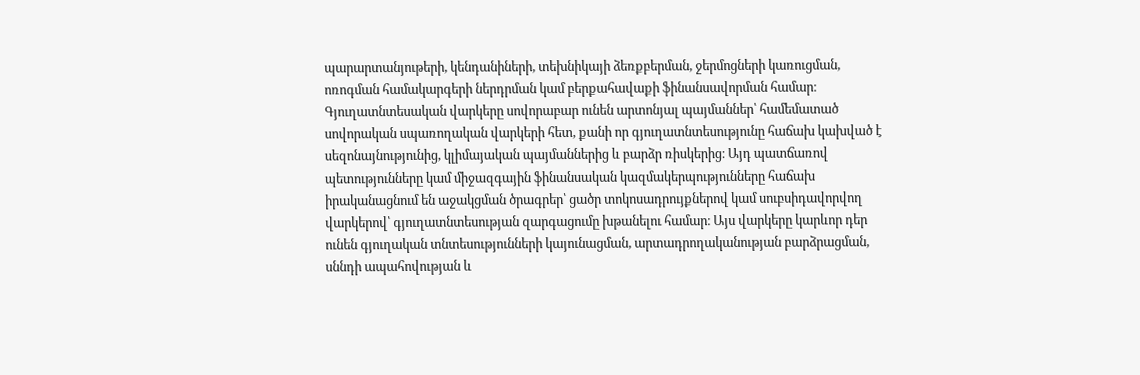պարարտանյութերի, կենդանիների, տեխնիկայի ձեռքբերման, ջերմոցների կառուցման, ոռոգման համակարգերի ներդրման կամ բերքահավաքի ֆինանսավորման համար։ Գյուղատնտեսական վարկերը սովորաբար ունեն արտոնյալ պայմաններ՝ համեմատած սովորական սպառողական վարկերի հետ, քանի որ գյուղատնտեսությունը հաճախ կախված է սեզոնայնությունից, կլիմայական պայմաններից և բարձր ռիսկերից։ Այդ պատճառով պետությունները կամ միջազգային ֆինանսական կազմակերպությունները հաճախ իրականացնում են աջակցման ծրագրեր՝ ցածր տոկոսադրույքներով կամ սուբսիդավորվող վարկերով՝ գյուղատնտեսության զարգացումը խթանելու համար։ Այս վարկերը կարևոր դեր ունեն գյուղական տնտեսությունների կայունացման, արտադրողականության բարձրացման, սննդի ապահովության և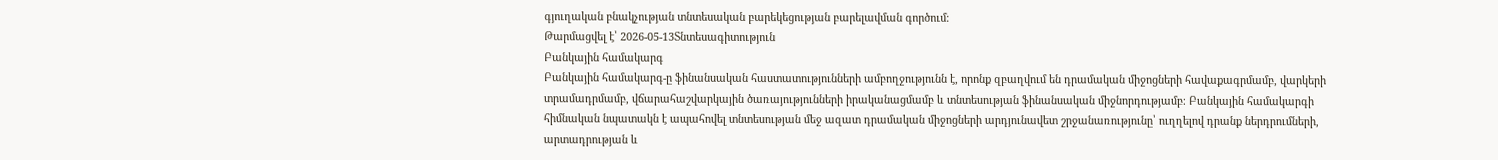գյուղական բնակչության տնտեսական բարեկեցության բարելավման գործում։
Թարմացվել է՝ 2026-05-13Տնտեսագիտություն
Բանկային համակարգ
Բանկային համակարգ-ը ֆինանսական հաստատությունների ամբողջությունն է, որոնք զբաղվում են դրամական միջոցների հավաքագրմամբ, վարկերի տրամադրմամբ, վճարահաշվարկային ծառայությունների իրականացմամբ և տնտեսության ֆինանսական միջնորդությամբ։ Բանկային համակարգի հիմնական նպատակն է ապահովել տնտեսության մեջ ազատ դրամական միջոցների արդյունավետ շրջանառությունը՝ ուղղելով դրանք ներդրումների, արտադրության և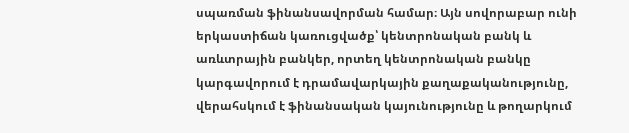սպառման ֆինանսավորման համար։ Այն սովորաբար ունի երկաստիճան կառուցվածք՝ կենտրոնական բանկ և առևտրային բանկեր, որտեղ կենտրոնական բանկը կարգավորում է դրամավարկային քաղաքականությունը, վերահսկում է ֆինանսական կայունությունը և թողարկում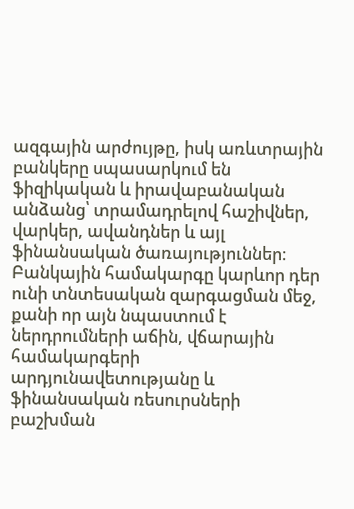ազգային արժույթը, իսկ առևտրային բանկերը սպասարկում են ֆիզիկական և իրավաբանական անձանց՝ տրամադրելով հաշիվներ, վարկեր, ավանդներ և այլ ֆինանսական ծառայություններ։ Բանկային համակարգը կարևոր դեր ունի տնտեսական զարգացման մեջ, քանի որ այն նպաստում է ներդրումների աճին, վճարային համակարգերի արդյունավետությանը և ֆինանսական ռեսուրսների բաշխման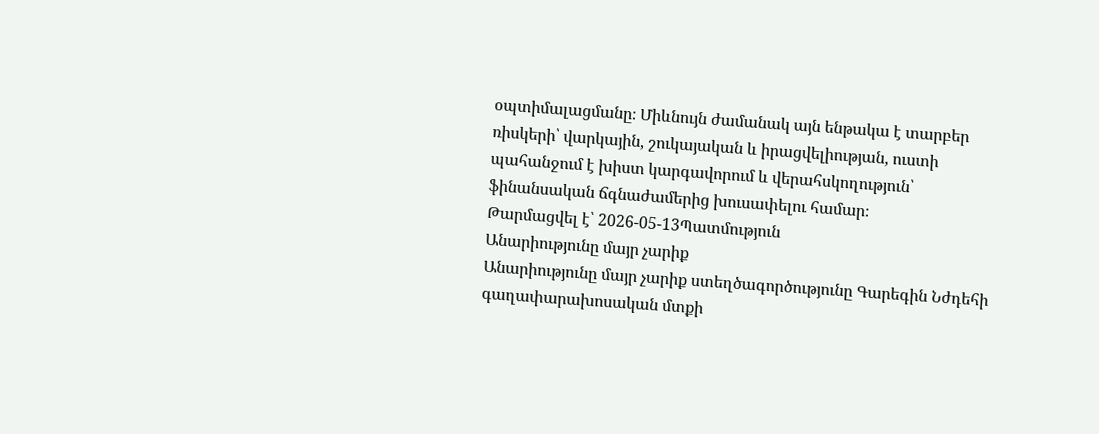օպտիմալացմանը։ Միևնույն ժամանակ այն ենթակա է տարբեր ռիսկերի՝ վարկային, շուկայական և իրացվելիության, ուստի պահանջում է խիստ կարգավորում և վերահսկողություն՝ ֆինանսական ճգնաժամերից խուսափելու համար։
Թարմացվել է՝ 2026-05-13Պատմություն
Անարիությունը մայր չարիք
Անարիությունը մայր չարիք ստեղծագործությունը Գարեգին Նժդեհի գաղափարախոսական մտքի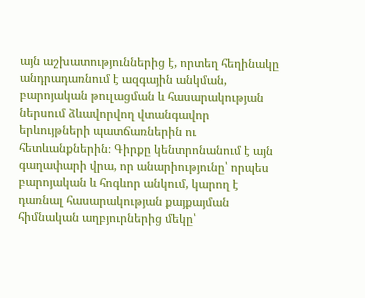այն աշխատություններից է, որտեղ հեղինակը անդրադառնում է ազգային անկման, բարոյական թուլացման և հասարակության ներսում ձևավորվող վտանգավոր երևույթների պատճառներին ու հետևանքներին։ Գիրքը կենտրոնանում է այն գաղափարի վրա, որ անարիությունը՝ որպես բարոյական և հոգևոր անկում, կարող է դառնալ հասարակության քայքայման հիմնական աղբյուրներից մեկը՝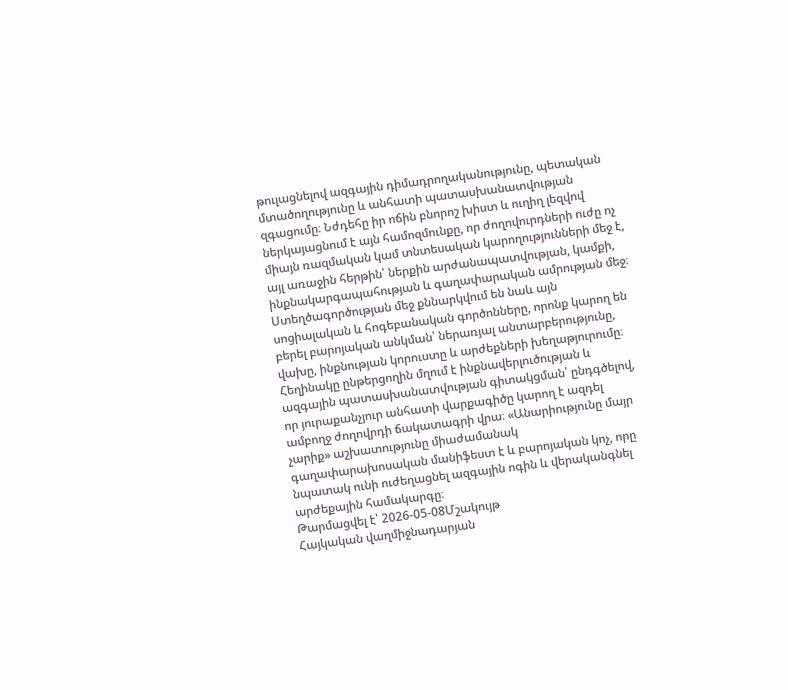թուլացնելով ազգային դիմադրողականությունը, պետական մտածողությունը և անհատի պատասխանատվության զգացումը։ Նժդեհը իր ոճին բնորոշ խիստ և ուղիղ լեզվով ներկայացնում է այն համոզմունքը, որ ժողովուրդների ուժը ոչ միայն ռազմական կամ տնտեսական կարողությունների մեջ է, այլ առաջին հերթին՝ ներքին արժանապատվության, կամքի, ինքնակարգապահության և գաղափարական ամրության մեջ։ Ստեղծագործության մեջ քննարկվում են նաև այն սոցիալական և հոգեբանական գործոնները, որոնք կարող են բերել բարոյական անկման՝ ներառյալ անտարբերությունը, վախը, ինքնության կորուստը և արժեքների խեղաթյուրումը։ Հեղինակը ընթերցողին մղում է ինքնավերլուծության և ազգային պատասխանատվության գիտակցման՝ ընդգծելով, որ յուրաքանչյուր անհատի վարքագիծը կարող է ազդել ամբողջ ժողովրդի ճակատագրի վրա։ «Անարիությունը մայր չարիք» աշխատությունը միաժամանակ գաղափարախոսական մանիֆեստ է և բարոյական կոչ, որը նպատակ ունի ուժեղացնել ազգային ոգին և վերականգնել արժեքային համակարգը։
Թարմացվել է՝ 2026-05-08Մշակույթ
Հայկական վաղմիջնադարյան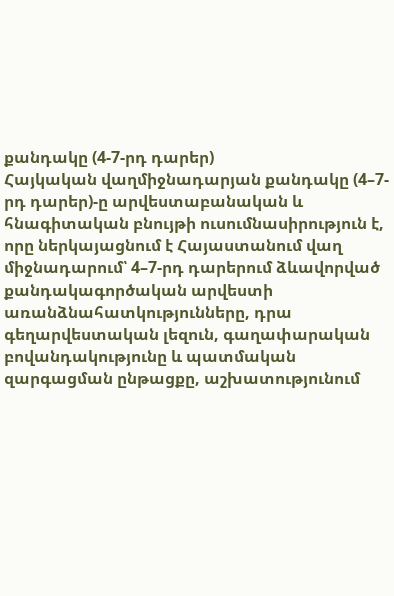քանդակը (4-7-րդ դարեր)
Հայկական վաղմիջնադարյան քանդակը (4–7-րդ դարեր)-ը արվեստաբանական և հնագիտական բնույթի ուսումնասիրություն է, որը ներկայացնում է Հայաստանում վաղ միջնադարում՝ 4–7-րդ դարերում ձևավորված քանդակագործական արվեստի առանձնահատկությունները, դրա գեղարվեստական լեզուն, գաղափարական բովանդակությունը և պատմական զարգացման ընթացքը, աշխատությունում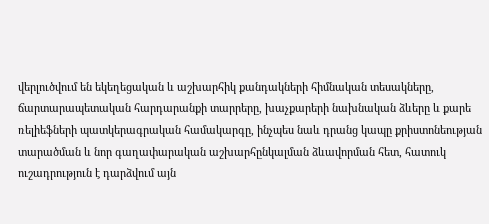վերլուծվում են եկեղեցական և աշխարհիկ քանդակների հիմնական տեսակները, ճարտարապետական հարդարանքի տարրերը, խաչքարերի նախնական ձևերը և քարե ռելիեֆների պատկերագրական համակարգը, ինչպես նաև դրանց կապը քրիստոնեության տարածման և նոր գաղափարական աշխարհընկալման ձևավորման հետ, հատուկ ուշադրություն է դարձվում այն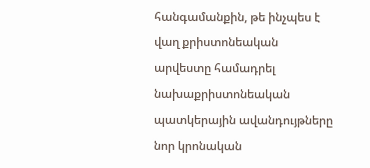հանգամանքին, թե ինչպես է վաղ քրիստոնեական արվեստը համադրել նախաքրիստոնեական պատկերային ավանդույթները նոր կրոնական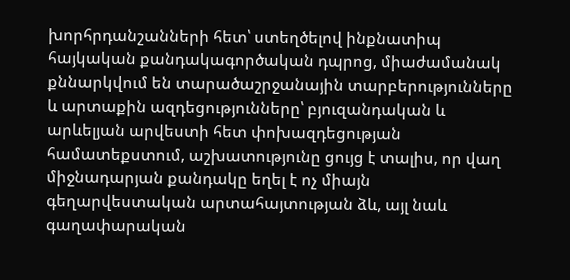խորհրդանշանների հետ՝ ստեղծելով ինքնատիպ հայկական քանդակագործական դպրոց, միաժամանակ քննարկվում են տարածաշրջանային տարբերությունները և արտաքին ազդեցությունները՝ բյուզանդական և արևելյան արվեստի հետ փոխազդեցության համատեքստում, աշխատությունը ցույց է տալիս, որ վաղ միջնադարյան քանդակը եղել է ոչ միայն գեղարվեստական արտահայտության ձև, այլ նաև գաղափարական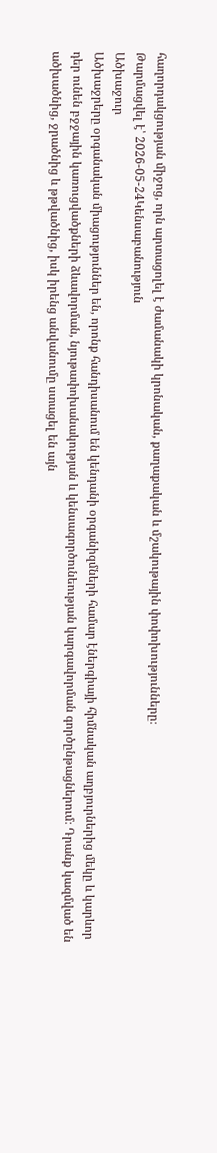հաղորդակցության միջոց, որն արտացոլել է ժամանակի կրոնական, քաղաքական և մշակութային փոփոխությունները։
Թարմացվել է՝ 2026-05-24Կենսաբանություն
Ածխաջուր
Ածխաջրերը օրգանական միացություններ են, որոնք հանդիսանում են կենդանի օրգանիզմների համար էներգիայի հիմնական աղբյուրներից մեկը և կարևոր դեր ունեն բջջային կառուցվածքների ձևավորման, նյութափոխանակության և կենսագործունեության կարգավորման գործընթացներում։ Դրանք կազմված են ածխածնից, ջրածնից և թթվածնից, իսկ իրենց անվանումը ստացել են այն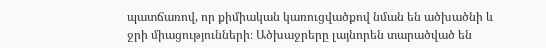պատճառով, որ քիմիական կառուցվածքով նման են ածխածնի և ջրի միացությունների։ Ածխաջրերը լայնորեն տարածված են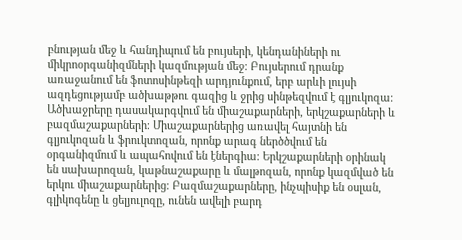բնության մեջ և հանդիպում են բույսերի, կենդանիների ու միկրոօրգանիզմների կազմության մեջ։ Բույսերում դրանք առաջանում են ֆոտոսինթեզի արդյունքում, երբ արևի լույսի ազդեցությամբ ածխաթթու գազից և ջրից սինթեզվում է գլյուկոզա։ Ածխաջրերը դասակարգվում են միաշաքարների, երկշաքարների և բազմաշաքարների։ Միաշաքարներից առավել հայտնի են գլյուկոզան և ֆրուկտոզան, որոնք արագ ներծծվում են օրգանիզմում և ապահովում են էներգիա։ Երկշաքարների օրինակ են սախարոզան, կաթնաշաքարը և մալթոզան, որոնք կազմված են երկու միաշաքարներից։ Բազմաշաքարները, ինչպիսիք են օսլան, գլիկոգենը և ցելյուլոզը, ունեն ավելի բարդ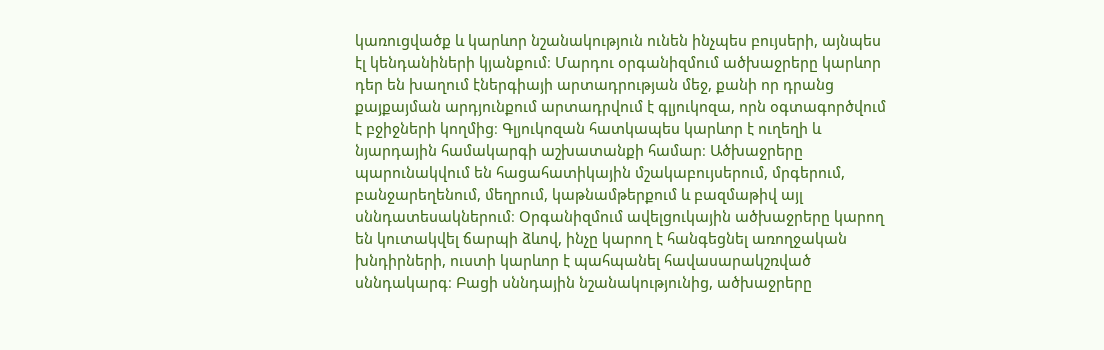կառուցվածք և կարևոր նշանակություն ունեն ինչպես բույսերի, այնպես էլ կենդանիների կյանքում։ Մարդու օրգանիզմում ածխաջրերը կարևոր դեր են խաղում էներգիայի արտադրության մեջ, քանի որ դրանց քայքայման արդյունքում արտադրվում է գլյուկոզա, որն օգտագործվում է բջիջների կողմից։ Գլյուկոզան հատկապես կարևոր է ուղեղի և նյարդային համակարգի աշխատանքի համար։ Ածխաջրերը պարունակվում են հացահատիկային մշակաբույսերում, մրգերում, բանջարեղենում, մեղրում, կաթնամթերքում և բազմաթիվ այլ սննդատեսակներում։ Օրգանիզմում ավելցուկային ածխաջրերը կարող են կուտակվել ճարպի ձևով, ինչը կարող է հանգեցնել առողջական խնդիրների, ուստի կարևոր է պահպանել հավասարակշռված սննդակարգ։ Բացի սննդային նշանակությունից, ածխաջրերը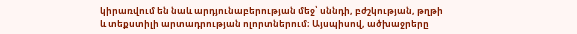կիրառվում են նաև արդյունաբերության մեջ՝ սննդի, բժշկության, թղթի և տեքստիլի արտադրության ոլորտներում։ Այսպիսով, ածխաջրերը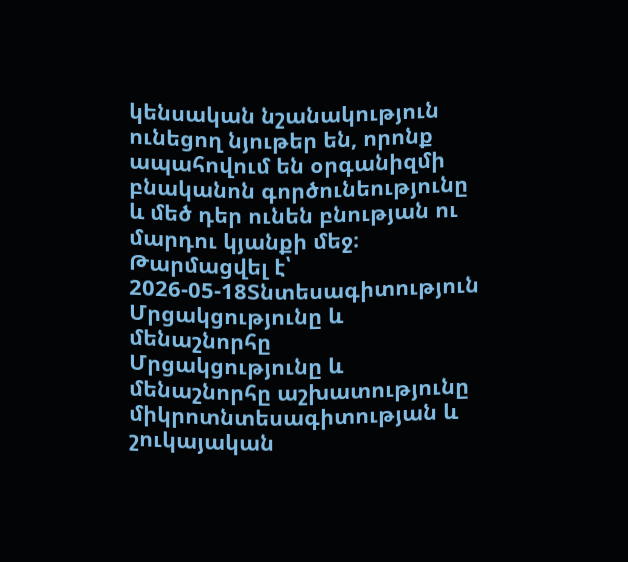կենսական նշանակություն ունեցող նյութեր են, որոնք ապահովում են օրգանիզմի բնականոն գործունեությունը և մեծ դեր ունեն բնության ու մարդու կյանքի մեջ։
Թարմացվել է՝ 2026-05-18Տնտեսագիտություն
Մրցակցությունը և մենաշնորհը
Մրցակցությունը և մենաշնորհը աշխատությունը միկրոտնտեսագիտության և շուկայական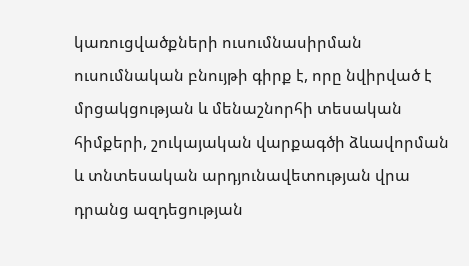կառուցվածքների ուսումնասիրման ուսումնական բնույթի գիրք է, որը նվիրված է մրցակցության և մենաշնորհի տեսական հիմքերի, շուկայական վարքագծի ձևավորման և տնտեսական արդյունավետության վրա դրանց ազդեցության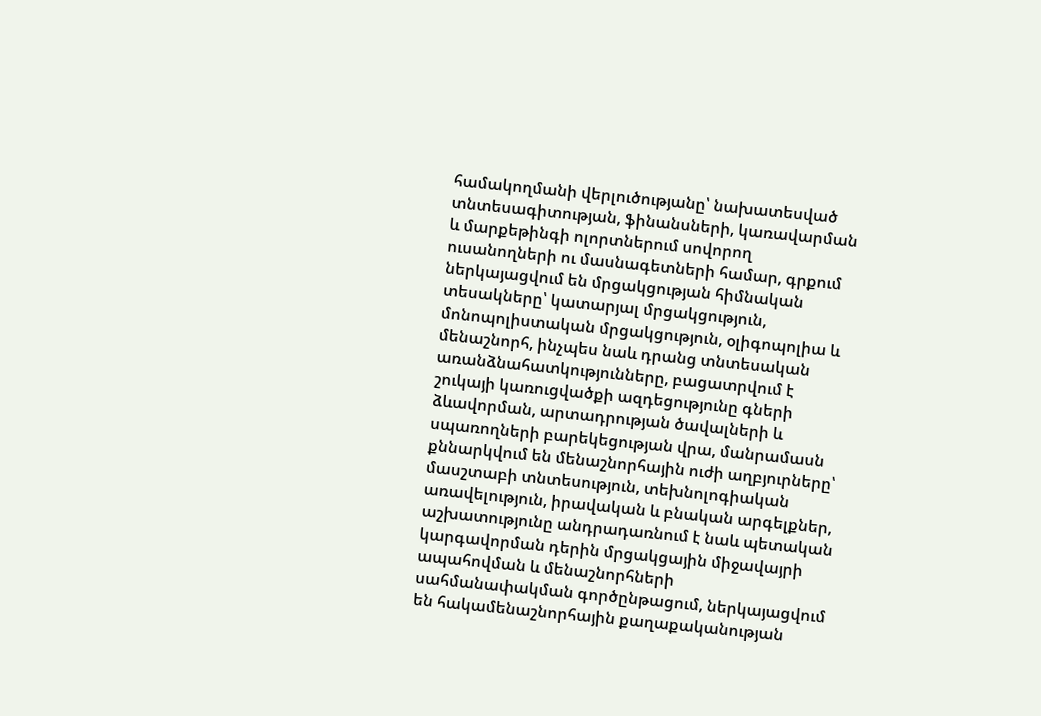համակողմանի վերլուծությանը՝ նախատեսված տնտեսագիտության, ֆինանսների, կառավարման և մարքեթինգի ոլորտներում սովորող ուսանողների ու մասնագետների համար, գրքում ներկայացվում են մրցակցության հիմնական տեսակները՝ կատարյալ մրցակցություն, մոնոպոլիստական մրցակցություն, օլիգոպոլիա և մենաշնորհ, ինչպես նաև դրանց տնտեսական առանձնահատկությունները, բացատրվում է շուկայի կառուցվածքի ազդեցությունը գների ձևավորման, արտադրության ծավալների և սպառողների բարեկեցության վրա, մանրամասն քննարկվում են մենաշնորհային ուժի աղբյուրները՝ մասշտաբի տնտեսություն, տեխնոլոգիական առավելություն, իրավական և բնական արգելքներ, աշխատությունը անդրադառնում է նաև պետական կարգավորման դերին մրցակցային միջավայրի ապահովման և մենաշնորհների սահմանափակման գործընթացում, ներկայացվում են հակամենաշնորհային քաղաքականության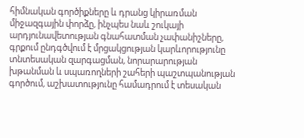հիմնական գործիքները և դրանց կիրառման միջազգային փորձը, ինչպես նաև շուկայի արդյունավետության գնահատման չափանիշները, գրքում ընդգծվում է մրցակցության կարևորությունը տնտեսական զարգացման, նորարարության խթանման և սպառողների շահերի պաշտպանության գործում, աշխատությունը համադրում է տեսական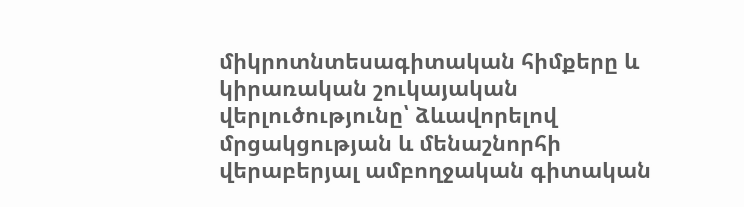միկրոտնտեսագիտական հիմքերը և կիրառական շուկայական վերլուծությունը՝ ձևավորելով մրցակցության և մենաշնորհի վերաբերյալ ամբողջական գիտական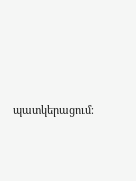պատկերացում։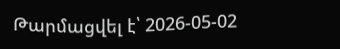Թարմացվել է՝ 2026-05-02